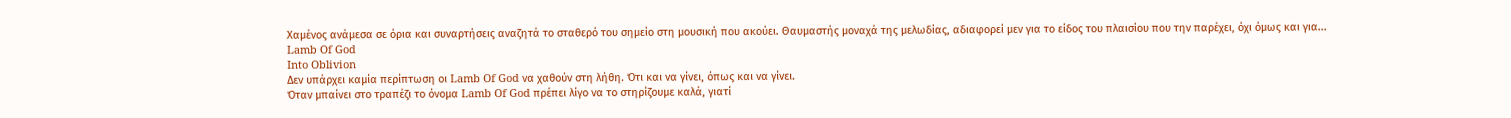Χαμένος ανάμεσα σε όρια και συναρτήσεις αναζητά το σταθερό του σημείο στη μουσική που ακούει. Θαυμαστής μοναχά της μελωδίας, αδιαφορεί μεν για το είδος του πλαισίου που την παρέχει, όχι όμως και για...
Lamb Of God
Into Oblivion
Δεν υπάρχει καμία περίπτωση οι Lamb Of God να χαθούν στη λήθη. Ότι και να γίνει, όπως και να γίνει.
Όταν μπαίνει στο τραπέζι το όνομα Lamb Of God πρέπει λίγο να το στηρίζουμε καλά, γιατί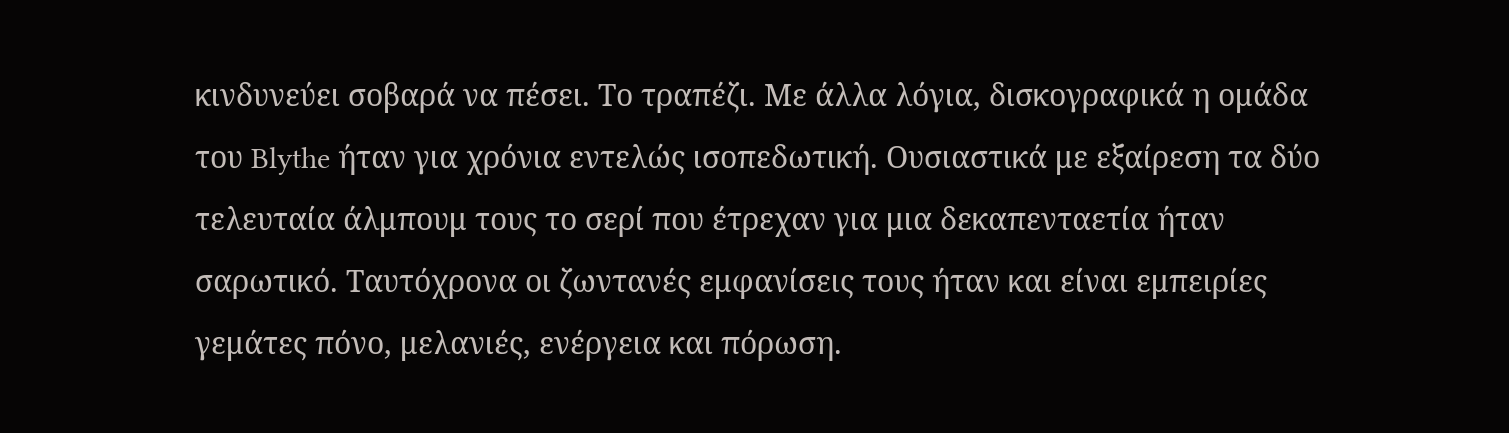κινδυνεύει σοβαρά να πέσει. Το τραπέζι. Με άλλα λόγια, δισκογραφικά η ομάδα του Blythe ήταν για χρόνια εντελώς ισοπεδωτική. Ουσιαστικά με εξαίρεση τα δύο τελευταία άλμπουμ τους το σερί που έτρεχαν για μια δεκαπενταετία ήταν σαρωτικό. Ταυτόχρονα οι ζωντανές εμφανίσεις τους ήταν και είναι εμπειρίες γεμάτες πόνο, μελανιές, ενέργεια και πόρωση.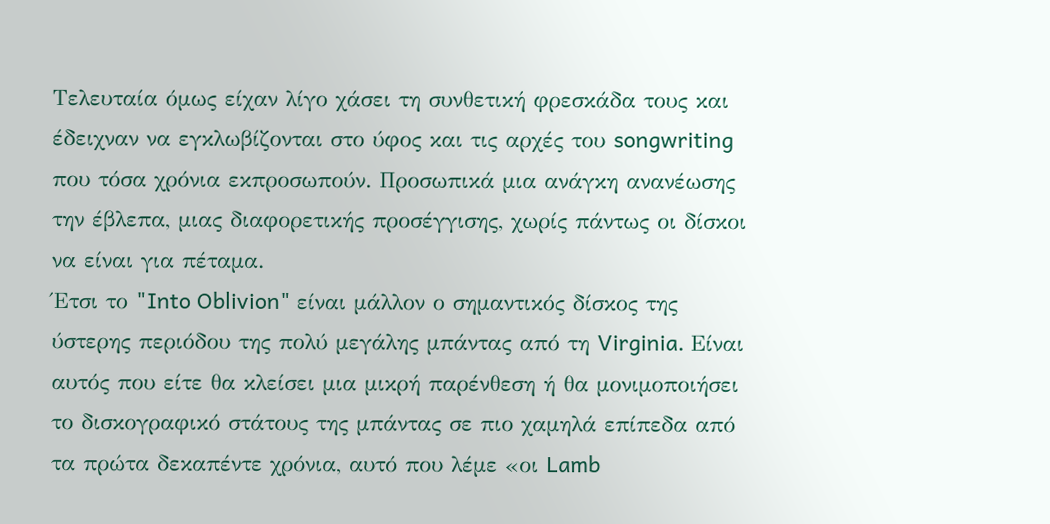Τελευταία όμως είχαν λίγο χάσει τη συνθετική φρεσκάδα τους και έδειχναν να εγκλωβίζονται στο ύφος και τις αρχές του songwriting που τόσα χρόνια εκπροσωπούν. Προσωπικά μια ανάγκη ανανέωσης την έβλεπα, μιας διαφορετικής προσέγγισης, χωρίς πάντως οι δίσκοι να είναι για πέταμα.
Έτσι το "Into Oblivion" είναι μάλλον ο σημαντικός δίσκος της ύστερης περιόδου της πολύ μεγάλης μπάντας από τη Virginia. Είναι αυτός που είτε θα κλείσει μια μικρή παρένθεση ή θα μονιμοποιήσει το δισκογραφικό στάτους της μπάντας σε πιο χαμηλά επίπεδα από τα πρώτα δεκαπέντε χρόνια, αυτό που λέμε «οι Lamb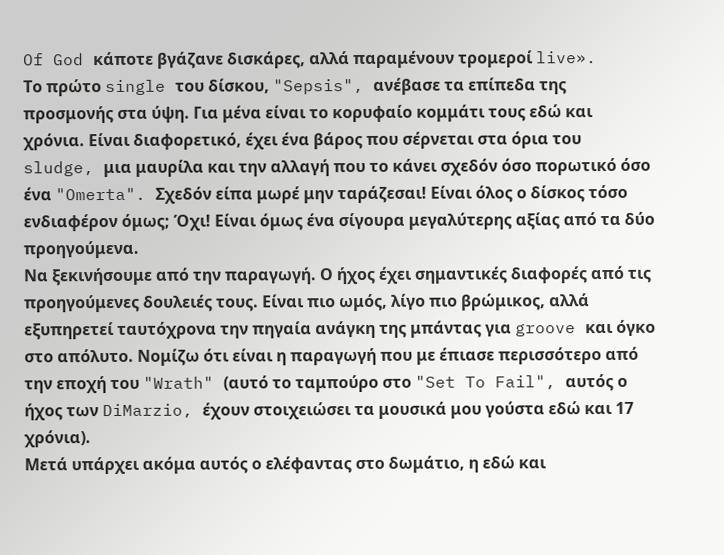Of God κάποτε βγάζανε δισκάρες, αλλά παραμένουν τρομεροί live».
Το πρώτο single του δίσκου, "Sepsis", ανέβασε τα επίπεδα της προσμονής στα ύψη. Για μένα είναι το κορυφαίο κομμάτι τους εδώ και χρόνια. Είναι διαφορετικό, έχει ένα βάρος που σέρνεται στα όρια του sludge, μια μαυρίλα και την αλλαγή που το κάνει σχεδόν όσο πορωτικό όσο ένα "Omerta". Σχεδόν είπα μωρέ μην ταράζεσαι! Είναι όλος ο δίσκος τόσο ενδιαφέρον όμως; Όχι! Είναι όμως ένα σίγουρα μεγαλύτερης αξίας από τα δύο προηγούμενα.
Να ξεκινήσουμε από την παραγωγή. Ο ήχος έχει σημαντικές διαφορές από τις προηγούμενες δουλειές τους. Είναι πιο ωμός, λίγο πιο βρώμικος, αλλά εξυπηρετεί ταυτόχρονα την πηγαία ανάγκη της μπάντας για groove και όγκο στο απόλυτο. Νομίζω ότι είναι η παραγωγή που με έπιασε περισσότερο από την εποχή του "Wrath" (αυτό το ταμπούρο στο "Set To Fail", αυτός ο ήχος των DiMarzio, έχουν στοιχειώσει τα μουσικά μου γούστα εδώ και 17 χρόνια).
Μετά υπάρχει ακόμα αυτός ο ελέφαντας στο δωμάτιο, η εδώ και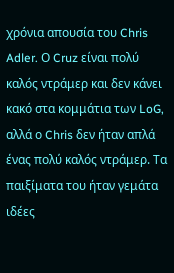χρόνια απουσία του Chris Adler. Ο Cruz είναι πολύ καλός ντράμερ και δεν κάνει κακό στα κομμάτια των LoG, αλλά ο Chris δεν ήταν απλά ένας πολύ καλός ντράμερ. Τα παιξίματα του ήταν γεμάτα ιδέες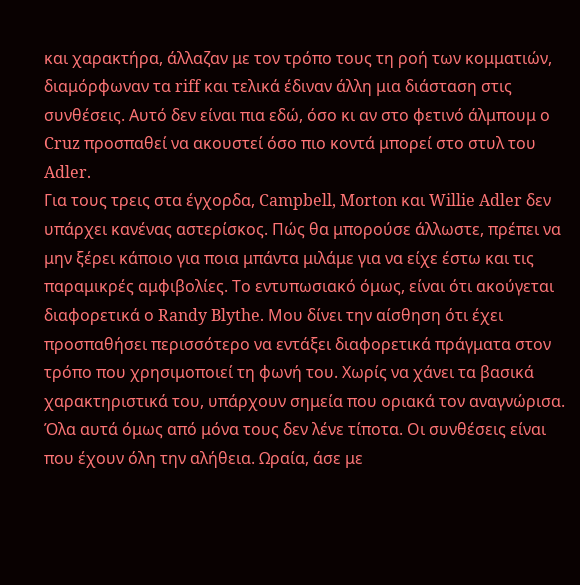και χαρακτήρα, άλλαζαν με τον τρόπο τους τη ροή των κομματιών, διαμόρφωναν τα riff και τελικά έδιναν άλλη μια διάσταση στις συνθέσεις. Αυτό δεν είναι πια εδώ, όσο κι αν στο φετινό άλμπουμ ο Cruz προσπαθεί να ακουστεί όσο πιο κοντά μπορεί στο στυλ του Adler.
Για τους τρεις στα έγχορδα, Campbell, Morton και Willie Adler δεν υπάρχει κανένας αστερίσκος. Πώς θα μπορούσε άλλωστε, πρέπει να μην ξέρει κάποιο για ποια μπάντα μιλάμε για να είχε έστω και τις παραμικρές αμφιβολίες. Το εντυπωσιακό όμως, είναι ότι ακούγεται διαφορετικά ο Randy Blythe. Μου δίνει την αίσθηση ότι έχει προσπαθήσει περισσότερο να εντάξει διαφορετικά πράγματα στον τρόπο που χρησιμοποιεί τη φωνή του. Χωρίς να χάνει τα βασικά χαρακτηριστικά του, υπάρχουν σημεία που οριακά τον αναγνώρισα.
Όλα αυτά όμως από μόνα τους δεν λένε τίποτα. Οι συνθέσεις είναι που έχουν όλη την αλήθεια. Ωραία, άσε με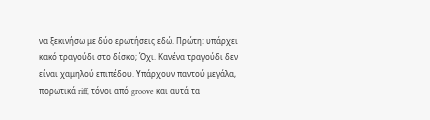να ξεκινήσω με δύο ερωτήσεις εδώ. Πρώτη: υπάρχει κακό τραγούδι στο δίσκο; Όχι. Κανένα τραγούδι δεν είναι χαμηλού επιπέδου. Υπάρχουν παντού μεγάλα, πορωτικά riff, τόνοι από groove και αυτά τα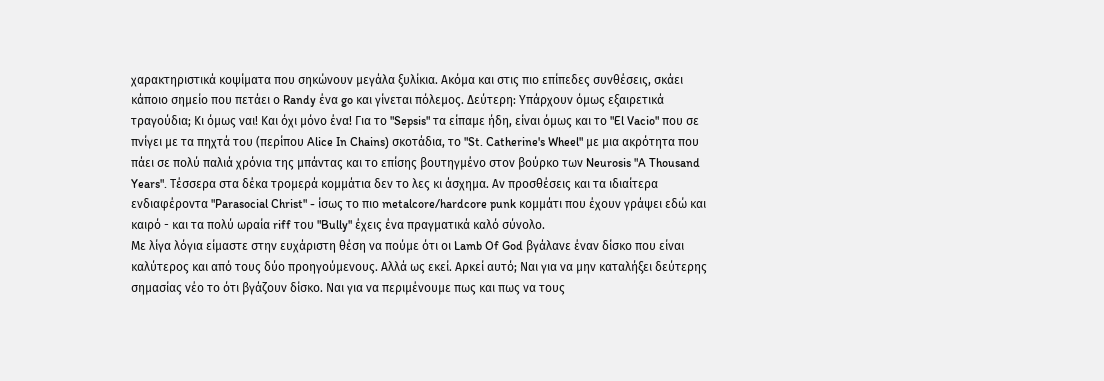χαρακτηριστικά κοψίματα που σηκώνουν μεγάλα ξυλίκια. Ακόμα και στις πιο επίπεδες συνθέσεις, σκάει κάποιο σημείο που πετάει ο Randy ένα go και γίνεται πόλεμος. Δεύτερη: Υπάρχουν όμως εξαιρετικά τραγούδια; Κι όμως ναι! Και όχι μόνο ένα! Για το "Sepsis" τα είπαμε ήδη, είναι όμως και το "El Vacio" που σε πνίγει με τα πηχτά του (περίπου Alice In Chains) σκοτάδια, το "St. Catherine's Wheel" με μια ακρότητα που πάει σε πολύ παλιά χρόνια της μπάντας και το επίσης βουτηγμένο στον βούρκο των Neurosis "A Thousand Years". Τέσσερα στα δέκα τρομερά κομμάτια δεν το λες κι άσχημα. Αν προσθέσεις και τα ιδιαίτερα ενδιαφέροντα "Parasocial Christ" - ίσως το πιο metalcore/hardcore punk κομμάτι που έχουν γράψει εδώ και καιρό - και τα πολύ ωραία riff του "Bully" έχεις ένα πραγματικά καλό σύνολο.
Με λίγα λόγια είμαστε στην ευχάριστη θέση να πούμε ότι οι Lamb Of God βγάλανε έναν δίσκο που είναι καλύτερος και από τους δύο προηγούμενους. Αλλά ως εκεί. Αρκεί αυτό; Ναι για να μην καταλήξει δεύτερης σημασίας νέο το ότι βγάζουν δίσκο. Ναι για να περιμένουμε πως και πως να τους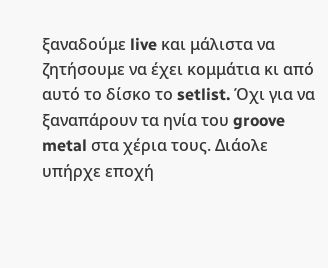ξαναδούμε live και μάλιστα να ζητήσουμε να έχει κομμάτια κι από αυτό το δίσκο το setlist. Όχι για να ξαναπάρουν τα ηνία του groove metal στα χέρια τους. Διάολε υπήρχε εποχή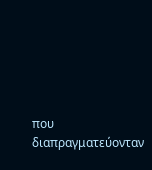που διαπραγματεύονταν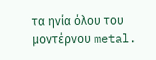τα ηνία όλου του μοντέρνου metal.